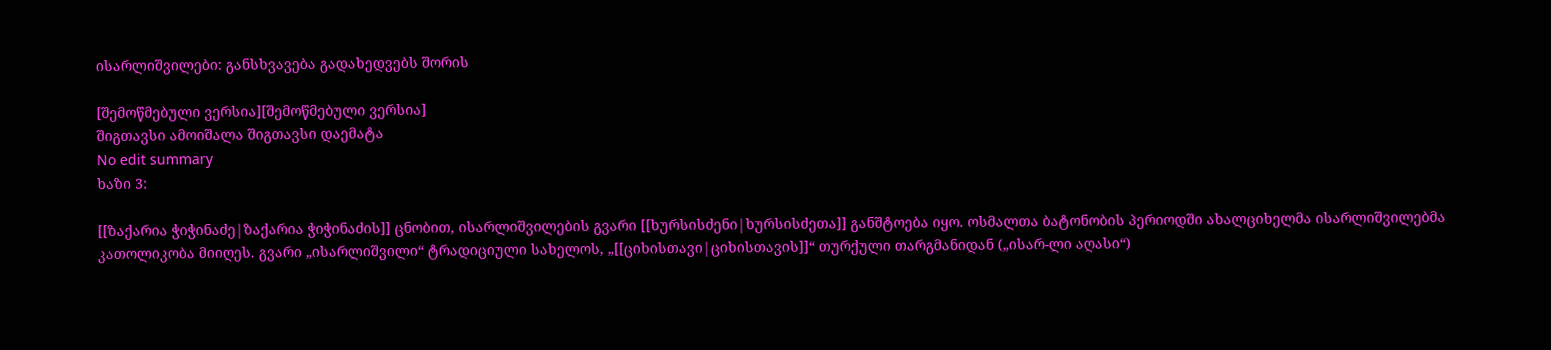ისარლიშვილები: განსხვავება გადახედვებს შორის

[შემოწმებული ვერსია][შემოწმებული ვერსია]
შიგთავსი ამოიშალა შიგთავსი დაემატა
No edit summary
ხაზი 3:

[[ზაქარია ჭიჭინაძე|ზაქარია ჭიჭინაძის]] ცნობით, ისარლიშვილების გვარი [[ხურსისძენი|ხურსისძეთა]] განშტოება იყო. ოსმალთა ბატონობის პერიოდში ახალციხელმა ისარლიშვილებმა კათოლიკობა მიიღეს. გვარი „ისარლიშვილი“ ტრადიციული სახელოს, „[[ციხისთავი|ციხისთავის]]“ თურქული თარგმანიდან („ისარ-ლი აღასი“)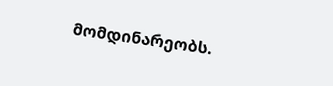მომდინარეობს.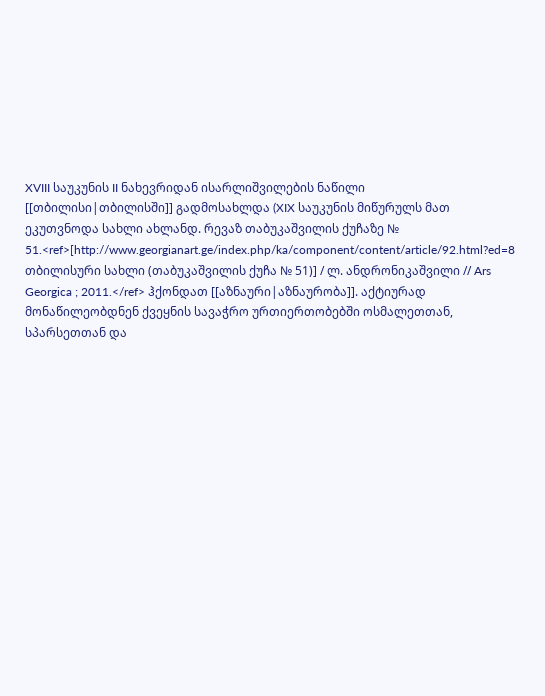XVIII საუკუნის II ნახევრიდან ისარლიშვილების ნაწილი [[თბილისი|თბილისში]] გადმოსახლდა (XIX საუკუნის მიწურულს მათ ეკუთვნოდა სახლი ახლანდ. რევაზ თაბუკაშვილის ქუჩაზე № 51.<ref>[http://www.georgianart.ge/index.php/ka/component/content/article/92.html?ed=8 თბილისური სახლი (თაბუკაშვილის ქუჩა № 51)] / ლ. ანდრონიკაშვილი // Ars Georgica ; 2011.</ref> ჰქონდათ [[აზნაური|აზნაურობა]]. აქტიურად მონაწილეობდნენ ქვეყნის სავაჭრო ურთიერთობებში ოსმალეთთან, სპარსეთთან და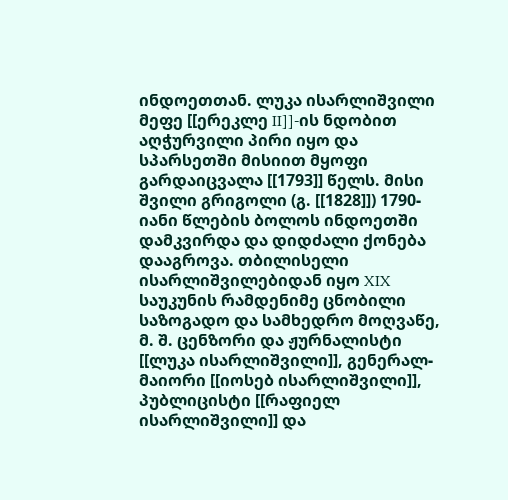ინდოეთთან. ლუკა ისარლიშვილი მეფე [[ერეკლე II]]-ის ნდობით აღჭურვილი პირი იყო და სპარსეთში მისიით მყოფი გარდაიცვალა [[1793]] წელს. მისი შვილი გრიგოლი (გ. [[1828]]) 1790-იანი წლების ბოლოს ინდოეთში დამკვირდა და დიდძალი ქონება დააგროვა. თბილისელი ისარლიშვილებიდან იყო XIX საუკუნის რამდენიმე ცნობილი საზოგადო და სამხედრო მოღვაწე, მ. შ. ცენზორი და ჟურნალისტი [[ლუკა ისარლიშვილი]], გენერალ-მაიორი [[იოსებ ისარლიშვილი]], პუბლიცისტი [[რაფიელ ისარლიშვილი]] და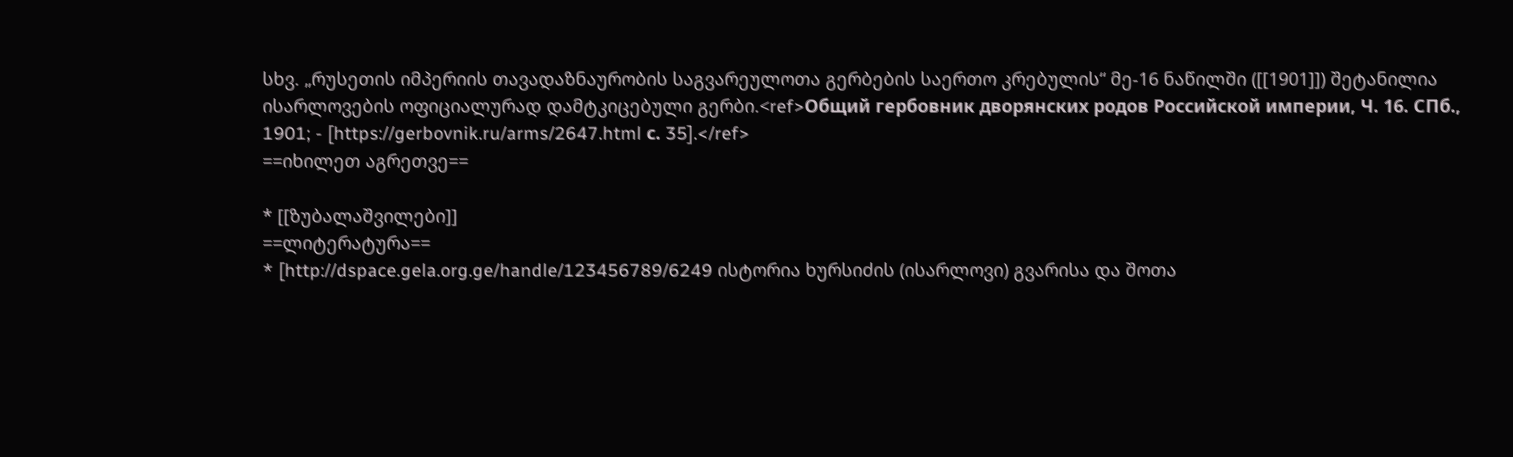სხვ. „რუსეთის იმპერიის თავადაზნაურობის საგვარეულოთა გერბების საერთო კრებულის“ მე-16 ნაწილში ([[1901]]) შეტანილია ისარლოვების ოფიციალურად დამტკიცებული გერბი.<ref>Общий гербовник дворянских родов Российской империи, Ч. 16. СПб., 1901; - [https://gerbovnik.ru/arms/2647.html с. 35].</ref>
==იხილეთ აგრეთვე==

* [[ზუბალაშვილები]]
==ლიტერატურა==
* [http://dspace.gela.org.ge/handle/123456789/6249 ისტორია ხურსიძის (ისარლოვი) გვარისა და შოთა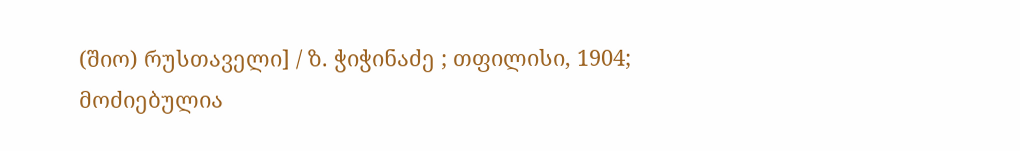(შიო) რუსთაველი] / ზ. ჭიჭინაძე ; თფილისი, 1904;
მოძიებულია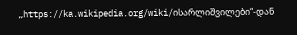„https://ka.wikipedia.org/wiki/ისარლიშვილები“-დან